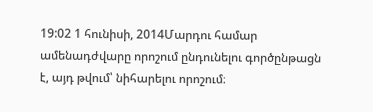19:02 1 հունիսի, 2014Մարդու համար ամենադժվարը որոշում ընդունելու գործընթացն է, այդ թվում՝ նիհարելու որոշում։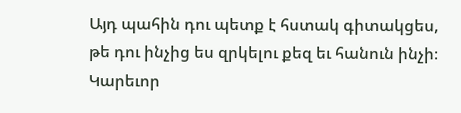Այդ պահին դու պետք է հստակ գիտակցես, թե դու ինչից ես զրկելու քեզ եւ հանուն ինչի։ Կարեւոր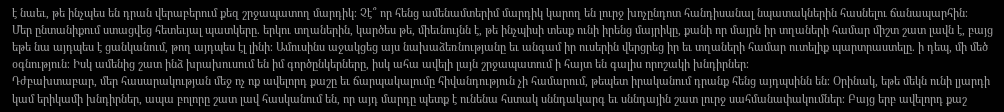է նաեւ, թե ինչպես են դրան վերաբերում քեզ շրջապատող մարդիկ։ Չէ՞ որ հենց ամենամտերիմ մարդիկ կարող են լուրջ խոչընդոտ հանդիսանալ նպատակներին հասնելու ճանապարհին։
Մեր ընտանիքում ստացվեց հետեւյալ պատկերը. երկու տղաներին, կարծես թե, միեւնույնն է, թե ինչպիսի տեսք ունի իրենց մայրիկը, քանի որ մայրն իր տղաների համար միշտ շատ լավն է, բայց եթե նա այդպես է ցանկանում, թող այդպես էլ լինի։ Ամուսինս աջակցեց այս նախաձեռնությանը եւ անգամ իր ուսերին վերցրեց իր եւ տղաների համար ուտելիք պարտրաստելը. ի դեպ, մի մեծ օգնություն։ Իսկ ամենից շատ ինձ խրախուսում են իմ գործընկերները, իսկ ահա ավելի լայն շրջապատում ի հայտ են գալիս որոշակի խնդիրներ։
Դժբախտաբար, մեր հասարակության մեջ ոչ ոք ավելորդ քաշը եւ ճարպակալումը հիվանդություն չի համարում, թեպետ իրականում դրանք հենց այդպսինն են։ Օրինակ, եթե մեկն ունի լյարդի կամ երիկամի խնդիրներ, ապա բոլորը շատ լավ հասկանում են, որ այդ մարդը պետք է ունենա հստակ սննդակարգ եւ սննդային շատ լուրջ սահմանափակումներ։ Բայց երբ ավելորդ քաշ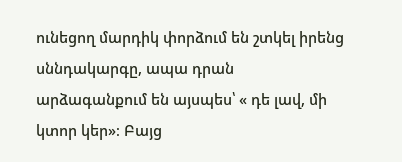ունեցող մարդիկ փորձում են շտկել իրենց սննդակարգը, ապա դրան արձագանքում են այսպես՝ « դե լավ, մի կտոր կեր»։ Բայց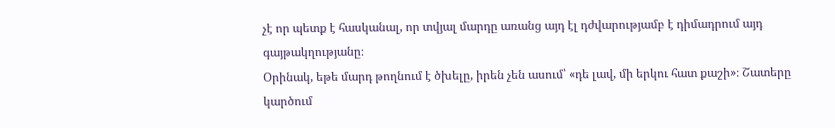չէ որ պետք է հասկանալ, որ տվյալ մարդը առանց այդ էլ դժվարությամբ է դիմադրում այդ գայթակղությանը։
Օրինակ, եթե մարդ թողնում է ծխելը, իրեն չեն ասում՝ «դե լավ, մի երկու հատ քաշի»։ Շատերը կարծում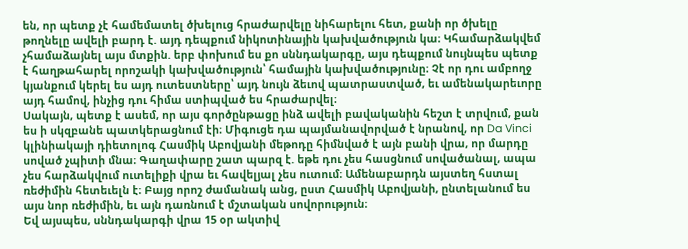են, որ պետք չէ համեմատել ծխելուց հրաժարվելը նիհարելու հետ, քանի որ ծխելը թողնելը ավելի բարդ է. այդ դեպքում նիկոտինային կախվածություն կա։ Կհամարձակվեմ չհամաձայնել այս մտքին. երբ փոխում ես քո սննդակարգը, այս դեպքում նույնպես պետք է հաղթահարել որոշակի կախվածություն՝ համային կախվածությունը։ Չէ որ դու ամբողջ կյանքում կերել ես այդ ուտեստները՝ այդ նույն ձեւով պատրաստված, եւ ամենակարեւորը այդ համով, ինչից դու հիմա ստիպված ես հրաժարվել։
Սակայն, պետք է ասեմ, որ այս գործընթացը ինձ ավելի բավականին հեշտ է տրվում, քան ես ի սկզբանե պատկերացնում էի։ Միգուցե դա պայմանավորված է նրանով, որ Da Vinci կլինիակայի դիետոլոգ Հասմիկ Աբովյանի մեթոդը հիմնված է այն բանի վրա, որ մարդը սոված չպիտի մնա։ Գաղափարը շատ պարզ է. եթե դու չես հասցնում սովածանալ, ապա չես հարձակվում ուտելիքի վրա եւ հավելյալ չես ուտում։ Ամենաբարդն այստեղ հստալ ռեժիմին հետեւելն է։ Բայց որոշ ժամանակ անց, ըստ Հասմիկ Աբովյանի, ընտելանում ես այս նոր ռեժիմին, եւ այն դառնում է մշտական սովորություն։
Եվ այսպես, սննդակարգի վրա 15 օր ակտիվ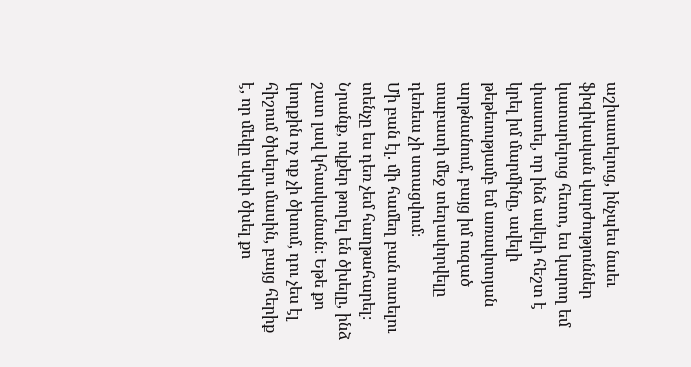աշխատելուց, ինչպես նաեւ ֆիզիկական վարժություններ կատարելուց հետո, ես կարող եմ փաստել, որ ինձ ավելի հեշտ է կրել իմ մարմինը, ավելի թեթեւությամբ եմ առավոտյան արթնանում, բայց իմ ուզած տաբատի մեջ տեղավորվելը դեռեւս չի ստացվում։
Մի բան էլ. մի համեղ բան ուտելու տենչը ես դեռ չեմ հաղթահարել։ Նրանք, ովքեր թողել են ծխելը, ինձ շատ լավ կհասկանան։ Եթե քո կողքին ոչ ոք չի ծխում, դու չես էլ հիշում ծխելու մասին, բայց հերիք է, որ մեկը սկսի ծխել քո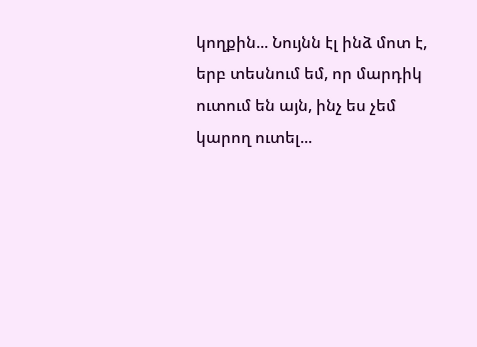կողքին... Նույնն էլ ինձ մոտ է, երբ տեսնում եմ, որ մարդիկ ուտում են այն, ինչ ես չեմ կարող ուտել...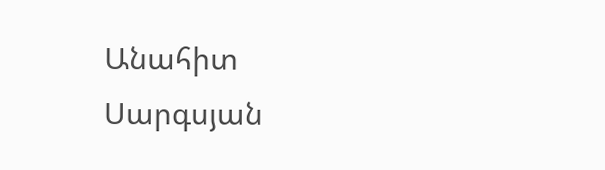Անահիտ Սարգսյան